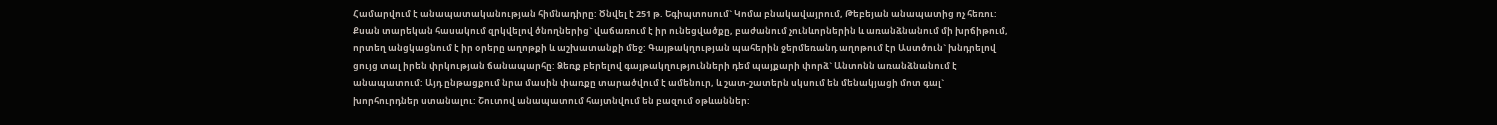Համարվում է անապատականության հիմնադիրը: Ծնվել է 251 թ. Եգիպտոսում` Կոմա բնակավայրում, Թեբեյան անապատից ոչ հեռու: Քսան տարեկան հասակում զրկվելով ծնողներից` վաճառում է իր ունեցվածքը, բաժանում չունևորներին և առանձնանում մի խրճիթում, որտեղ անցկացնում է իր օրերը աղոթքի և աշխատանքի մեջ: Գայթակղության պահերին ջերմեռանդ աղոթում էր Աստծուն` խնդրելով ցույց տալ իրեն փրկության ճանապարհը: Ձեռք բերելով գայթակղությունների դեմ պայքարի փորձ` Անտոնն առանձնանում է անապատում: Այդ ընթացքում նրա մասին փառքը տարածվում է ամենուր, և շատ-շատերն սկսում են մենակյացի մոտ գալ` խորհուրդներ ստանալու: Շուտով անապատում հայտնվում են բազում օթևաններ: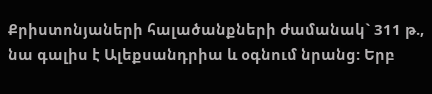Քրիստոնյաների հալածանքների ժամանակ` 311 թ., նա գալիս է Ալեքսանդրիա և օգնում նրանց: Երբ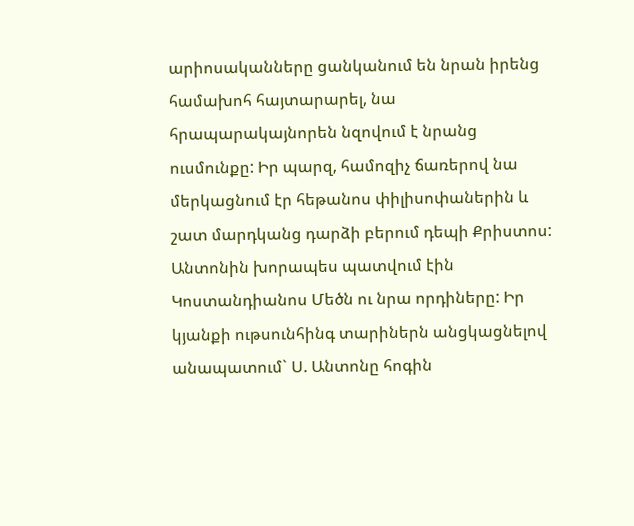արիոսականները ցանկանում են նրան իրենց համախոհ հայտարարել, նա հրապարակայնորեն նզովում է նրանց ուսմունքը: Իր պարզ, համոզիչ ճառերով նա մերկացնում էր հեթանոս փիլիսոփաներին և շատ մարդկանց դարձի բերում դեպի Քրիստոս:
Անտոնին խորապես պատվում էին Կոստանդիանոս Մեծն ու նրա որդիները: Իր կյանքի ութսունհինգ տարիներն անցկացնելով անապատում` Ս. Անտոնը հոգին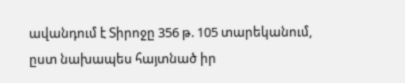ավանդում է Տիրոջը 356 թ. 105 տարեկանում, ըստ նախապես հայտնած իր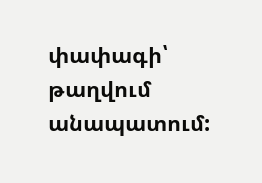փափագի՝ թաղվում անապատում: